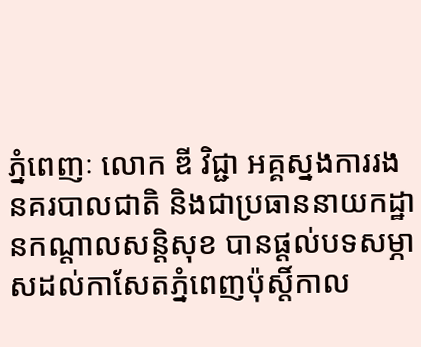ភ្នំពេញៈ លោក ឌី វិជ្ជា អគ្គស្នងការរងនគរបាលជាតិ និងជាប្រធាននាយកដ្ឋានកណ្តាលសន្តិសុខ បានផ្ដល់បទសម្ភាសដល់កាសែតភ្នំពេញប៉ុស្តិ៍កាល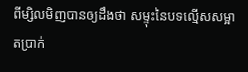ពីម្សិលមិញបានឲ្យដឹងថា សម្ទុះនៃបទល្មើសសម្អាតប្រាក់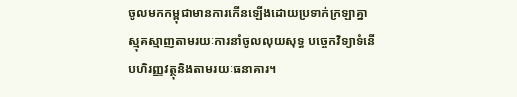ចូលមកកម្ពុជាមានការកើនឡើងដោយប្រទាក់ក្រឡាគ្នាស្មុគស្មាញតាមរយៈការនាំចូលលុយសុទ្ធ បច្ចេកវិទ្យាទំនើបហិរញ្ញវត្ថុនិងតាមរយៈធនាគារ។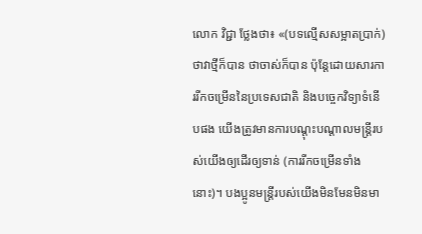លោក វិជ្ជា ថ្លែងថា៖ «(បទល្មើសសម្អាតប្រាក់) ថាវាថ្មីក៏បាន ថាចាស់ក៏បាន ប៉ុន្តែដោយសារការរីកចម្រើននៃប្រទេសជាតិ និងបច្ចេកវិទ្យាទំនើបផង យើងត្រូវមានការបណ្តុះបណ្តាលមន្ត្រីរបស់យើងឲ្យដើរឲ្យទាន់ (ការរីកចម្រើនទាំងនោះ)។ បងប្អូនមន្ត្រីរបស់យើងមិនមែនមិនមា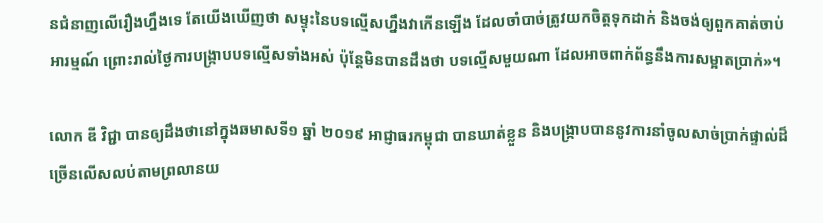នជំនាញលើរឿងហ្នឹងទេ តែយើងឃើញថា សម្ទុះនៃបទល្មើសហ្នឹងវាកើនឡើង ដែលចាំបាច់ត្រូវយកចិត្តទុកដាក់ និងចង់ឲ្យពួកគាត់ចាប់អារម្មណ៍ ព្រោះរាល់ថ្ងៃការបង្ក្រាបបទល្មើសទាំងអស់ ប៉ុន្តែមិនបានដឹងថា បទល្មើសមួយណា ដែលអាចពាក់ព័ន្ធនឹងការសម្អាតប្រាក់»។

លោក ឌី វិជ្ជា បានឲ្យដឹងថានៅក្នុងឆមាសទី១ ឆ្នាំ ២០១៩ អាជ្ញាធរកម្ពុជា បានឃាត់ខ្លួន និងបង្ក្រាបបាននូវការនាំចូលសាច់ប្រាក់ផ្ទាល់ដ៏ច្រើនលើសលប់តាមព្រលានយ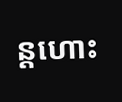ន្តហោះ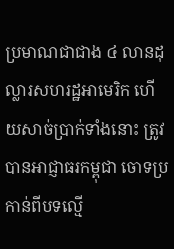ប្រមាណជាជាង ៤ លានដុល្លារសហរដ្ឋអាមេរិក ហើយសាច់ប្រាក់ទាំងនោះ ត្រូវបានអាជ្ញាធរកម្ពុជា ចោទប្រកាន់ពីបទល្មើ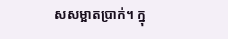សសម្អាតប្រាក់។ ក្នុ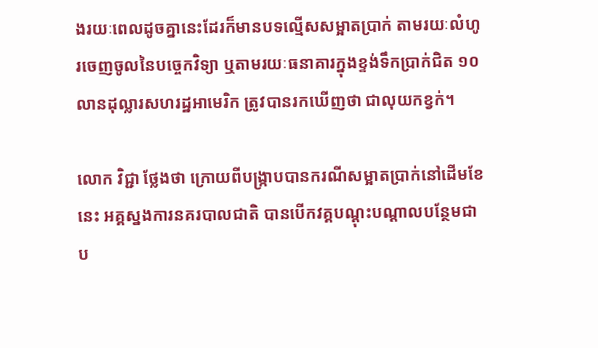ងរយៈពេលដូចគ្នានេះដែរក៏មានបទល្មើសសម្អាតប្រាក់ តាមរយៈលំហូរចេញចូលនៃបច្ចេកវិទ្យា ឬតាមរយៈធនាគារក្នុងខ្ទង់ទឹកប្រាក់ជិត ១០ លានដុល្លារសហរដ្ឋអាមេរិក ត្រូវបានរកឃើញថា ជាលុយកខ្វក់។

លោក វិជ្ជា ថ្លែងថា ក្រោយពីបង្ក្រាបបានករណីសម្អាតប្រាក់នៅដើមខែនេះ អគ្គស្នងការនគរបាលជាតិ បានបើកវគ្គបណ្តុះបណ្តាលបន្ថែមជាប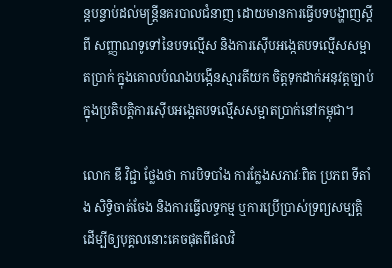ន្តបន្ទាប់ដល់មន្ត្រីនគរបាលជំនាញ ដោយមានការធ្វើបទបង្ហាញស្តីពី សញ្ញាណទូទៅនៃបទល្មើស និងការស៊ើបអង្កេតបទល្មើសសម្អាតប្រាក់ ក្នុងគោលបំណងបង្កើនស្មារតីយក ចិត្តទុកដាក់អនុវត្តច្បាប់ក្នុងប្រតិបត្តិការស៊ើបអង្កេតបទល្មើសសម្អាតប្រាក់នៅកម្ពុជា។

លោក ឌី វិជ្ជា ថ្លែងថា ការបិទបាំង ការក្លែងសភាវៈពិត ប្រភព ទីតាំង សិទ្ធិចាត់ចែង និងការធ្វើលទ្ធកម្ម ឬការប្រើប្រាស់ទ្រព្យសម្បត្តិ ដើម្បីឲ្យបុគ្គលនោះគេចផុតពីផលវិ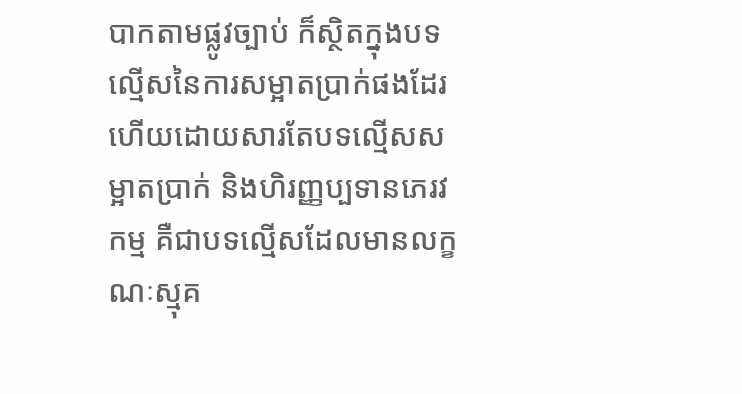បាកតាមផ្លូវច្បាប់ ក៏ស្ថិតក្នុងបទល្មើសនៃការសម្អាតប្រាក់ផងដែរ ហើយដោយសារតែបទល្មើសសម្អាតប្រាក់ និងហិរញ្ញប្បទានភេរវកម្ម គឺជាបទល្មើសដែលមានលក្ខណៈស្មុគ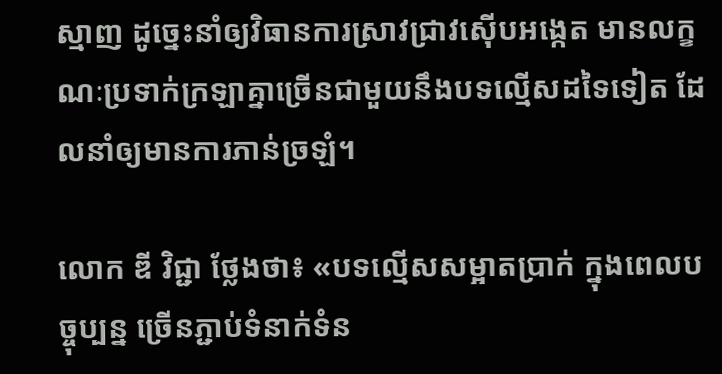ស្មាញ ដូច្នេះនាំឲ្យវិធានការស្រាវជ្រាវស៊ើបអង្កេត មានលក្ខណៈប្រទាក់ក្រឡាគ្នាច្រើនជាមួយនឹងបទល្មើសដទៃទៀត ដែលនាំឲ្យមានការភាន់ច្រឡំ។

លោក ឌី វិជ្ជា ថ្លែងថា៖ «បទល្មើសសម្អាតប្រាក់ ក្នុងពេលបច្ចុប្បន្ន ច្រើនភ្ជាប់ទំនាក់ទំន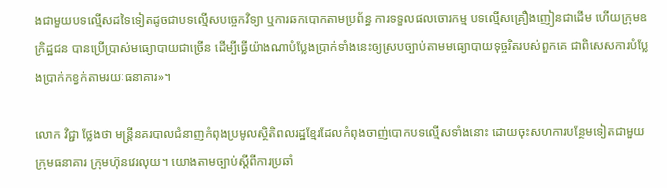ងជាមួយបទល្មើសដទៃទៀតដូចជាបទល្មើសបច្ចេកវិទ្យា ឬការឆកបោកតាមប្រព័ន្ធ ការទទួលផលចោរកម្ម បទល្មើសគ្រឿងញៀនជាដើម ហើយក្រុមឧក្រិដ្ឋជន បានប្រើប្រាស់មធ្យោបាយជាច្រើន ដើម្បីធ្វើយ៉ាងណាបំប្លែងប្រាក់ទាំងនេះឲ្យស្របច្បាប់តាមមធ្យោបាយទុច្ចរិតរបស់ពួកគេ ជាពិសេសការបំប្លែងប្រាក់កខ្វក់តាមរយៈធនាគារ»។

លោក វិជ្ជា ថ្លែងថា មន្ត្រីនគរបាលជំនាញកំពុងប្រមូលស្ថិតិពលរដ្ឋខ្មែរដែលកំពុងចាញ់បោកបទល្មើសទាំងនោះ ដោយចុះសហការបន្ថែមទៀតជាមួយ ក្រុមធនាគារ ក្រុមហ៊ុនវេរលុយ។ យោងតាមច្បាប់ស្ដីពីការប្រឆាំ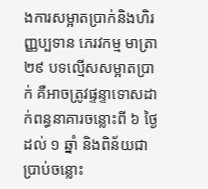ងការសម្អាតប្រាក់និងហិរញ្ញប្បទាន ភេរវកម្ម មាត្រា ២៩ បទល្មើសសម្អាតប្រាក់ គឺអាចត្រូវផ្ទន្ទាទោសដាក់ពន្ធនាគារចន្លោះពី ៦ ថ្ងៃ ដល់ ១ ឆ្នាំ និងពិន័យជាប្រាប់ចន្លោះ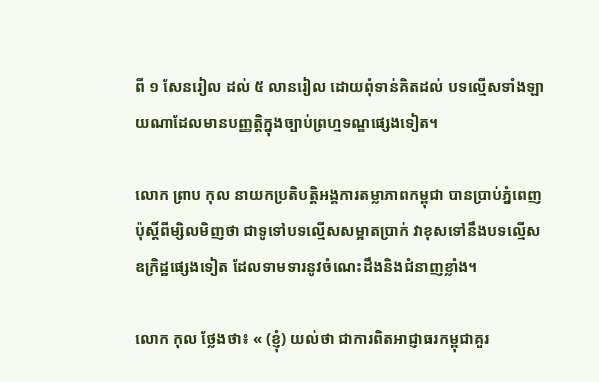ពី ១ សែនរៀល ដល់ ៥ លានរៀល ដោយពុំទាន់គិតដល់ បទល្មើសទាំងឡាយណាដែលមានបញ្ញតិ្តក្នុងច្បាប់ព្រហ្មទណ្ឌផ្សេងទៀត។

លោក ព្រាប កុល នាយកប្រតិបត្តិអង្គការតម្លាភាពកម្ពុជា បានប្រាប់ភ្នំពេញប៉ុស្តិ៍ពីម្សិលមិញថា ជាទូទៅបទល្មើសសម្អាតប្រាក់ វាខុសទៅនឹងបទល្មើសឧក្រិដ្ឋផ្សេងទៀត ដែលទាមទារនូវចំណេះដឹងនិងជំនាញខ្លាំង។

លោក កុល ថ្លែងថា៖ « (ខ្ញុំ) យល់ថា ជាការពិតអាជ្ញាធរកម្ពុជាគួរ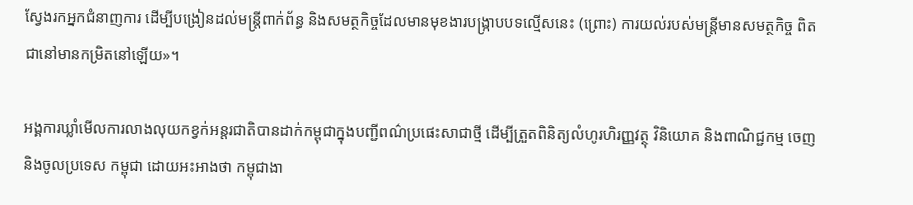ស្វែងរកអ្នកជំនាញការ ដើម្បីបង្រៀនដល់មន្ត្រីពាក់ព័ន្ធ និងសមត្ថកិច្ចដែលមានមុខងារបង្ក្រាបបទល្មើសនេះ (ព្រោះ) ការយល់របស់មន្ត្រីមានសមត្ថកិច្ច ពិតជានៅមានកម្រិតនៅឡើយ»។

អង្គការឃ្លាំមើលការលាងលុយកខ្វក់អន្តរជាតិបានដាក់កម្ពុជាក្នុងបញ្ជីពណ៌ប្រផេះសាជាថ្មី ដើម្បីត្រួតពិនិត្យលំហូរហិរញ្ញវត្ថុ វិនិយោគ និងពាណិជ្ជកម្ម ចេញ និងចូលប្រទេស កម្ពុជា ដោយអះអាងថា កម្ពុជាងា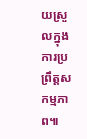យស្រួលក្នុងការប្រព្រឹត្តសកម្មភាព៕